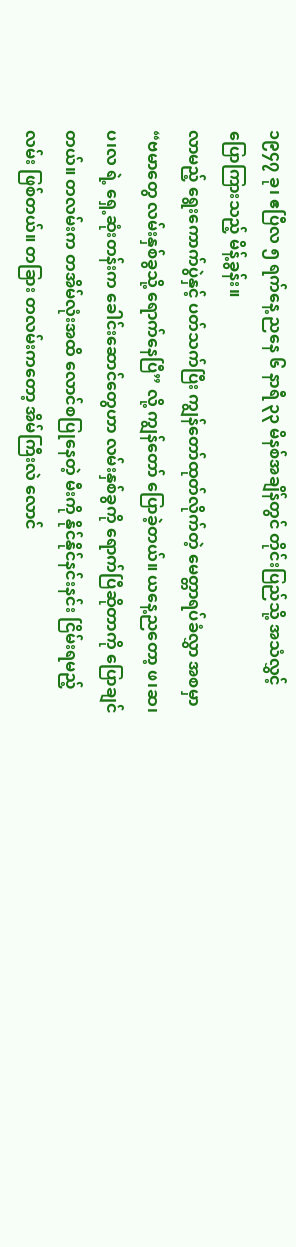၁၉၄၇ ခု၊ ဧပြီလ ၅ ရက်နေ့ ညနေ ၆ နာရီ ၃၃ မိနစ်အချိန်တွင် တိုင်းပြည်သို့ အသံလွှင့် ပြောကြားသည့် မိန့်ခွန်း။
လာမည့် ရွေးကောက်ပွဲနှင့် ပတ်သက်ပြီး ကျွန်တော်ထုတ်လိုက်တဲ့ မေတ္တာရပ်ခံလွှာ အစမှာ “ဗမာတွေ လမ်းနှစ်ခွသို့ ရောက်နေပြီ” လို့ ကျွန်တော် ပြောခဲ့တယ်။ ယနေ့ညတော့ ဖ၊ဆ၊ပ၊လ ရဲ့ ရှေ့ဆုံးတန်းက ခေါင်းဆောင်တွေဟာ လမ်းနှစ်ခွကို ရောက်ပြီဆိုတာကို ပြောချင်တယ်။ တလမ်းက တအိမ်လုံးအထိ လောင်စပြုနေတဲ့ မီးကို နိုင်နိုင်နင်းနင်း ငြိမ်းရမည့်လမ်း ဖြစ်တယ်။ တခြား တလမ်းကတော့ အိမ်ကြီးလဲ လောင်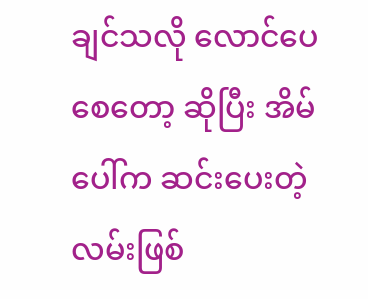ချင်သလို လောင်ပေစေတော့ ဆိုပြီး အိမ်ပေါ်က ဆင်းပေးတဲ့ လမ်းဖြစ်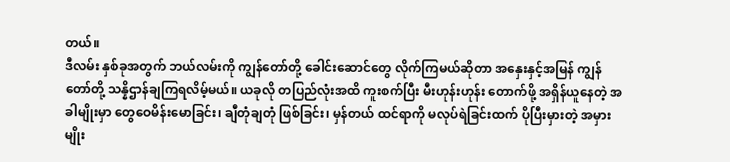တယ်။
ဒီလမ်း နှစ်ခုအတွက် ဘယ်လမ်းကို ကျွန်တော်တို့ ခေါင်းဆောင်တွေ လိုက်ကြမယ်ဆိုတာ အနှေးနှင့်အမြန် ကျွန်တော်တို့ သန္နိဌာန်ချကြရလိမ့်မယ်။ ယခုလို တပြည်လုံးအထိ ကူးစက်ပြီး မီးဟုန်းဟုန်း တောက်ဖို့ အရှိန်ယူနေတဲ့ အခါမျိုးမှာ တွေဝေမိန်းမောခြင်း၊ ချီတုံချတုံ ဖြစ်ခြင်း၊ မှန်တယ် ထင်ရာကို မလုပ်ရဲခြင်းထက် ပိုပြီးမှားတဲ့ အမှားမျိုး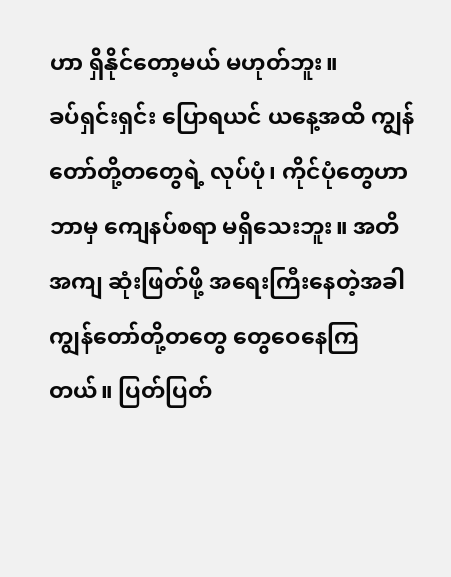ဟာ ရှိနိုင်တော့မယ် မဟုတ်ဘူး။
ခပ်ရှင်းရှင်း ပြောရယင် ယနေ့အထိ ကျွန်တော်တို့တတွေရဲ့ လုပ်ပုံ၊ ကိုင်ပုံတွေဟာ ဘာမှ ကျေနပ်စရာ မရှိသေးဘူး။ အတိအကျ ဆုံးဖြတ်ဖို့ အရေးကြီးနေတဲ့အခါ ကျွန်တော်တို့တတွေ တွေဝေနေကြတယ်။ ပြတ်ပြတ်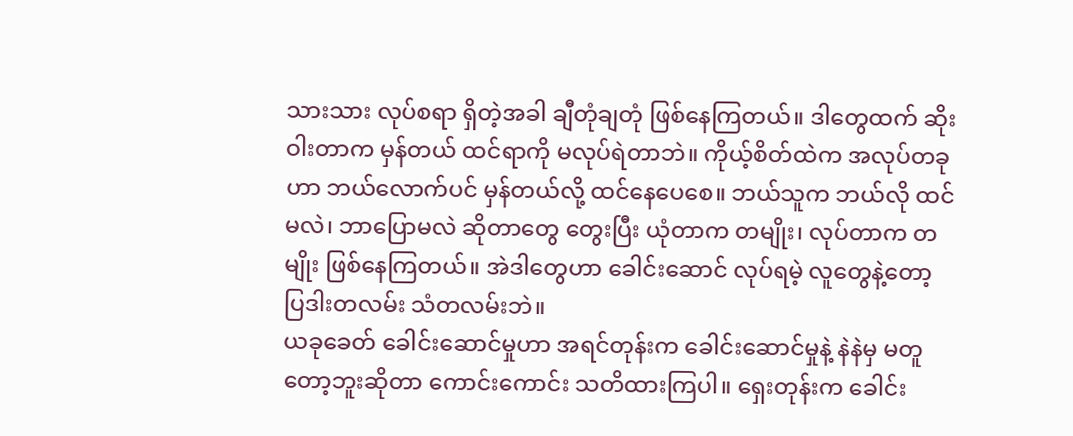သားသား လုပ်စရာ ရှိတဲ့အခါ ချီတုံချတုံ ဖြစ်နေကြတယ်။ ဒါတွေထက် ဆိုးဝါးတာက မှန်တယ် ထင်ရာကို မလုပ်ရဲတာဘဲ။ ကိုယ့်စိတ်ထဲက အလုပ်တခုဟာ ဘယ်လောက်ပင် မှန်တယ်လို့ ထင်နေပေစေ။ ဘယ်သူက ဘယ်လို ထင်မလဲ၊ ဘာပြောမလဲ ဆိုတာတွေ တွေးပြီး ယုံတာက တမျိုး၊ လုပ်တာက တမျိုး ဖြစ်နေကြတယ်။ အဲဒါတွေဟာ ခေါင်းဆောင် လုပ်ရမဲ့ လူတွေနဲ့တော့ ပြဒါးတလမ်း သံတလမ်းဘဲ။
ယခုခေတ် ခေါင်းဆောင်မှုဟာ အရင်တုန်းက ခေါင်းဆောင်မှုနဲ့ နဲနဲမှ မတူတော့ဘူးဆိုတာ ကောင်းကောင်း သတိထားကြပါ။ ရှေးတုန်းက ခေါင်း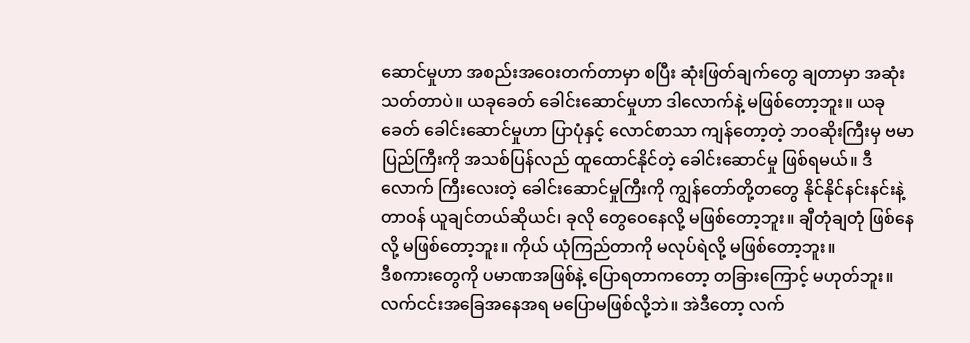ဆောင်မှုဟာ အစည်းအဝေးတက်တာမှာ စပြီး ဆုံးဖြတ်ချက်တွေ ချတာမှာ အဆုံးသတ်တာပဲ။ ယခုခေတ် ခေါင်းဆောင်မှုဟာ ဒါလောက်နဲ့ မဖြစ်တော့ဘူး။ ယခုခေတ် ခေါင်းဆောင်မှုဟာ ပြာပုံနှင့် လောင်စာသာ ကျန်တော့တဲ့ ဘဝဆိုးကြီးမှ ဗမာပြည်ကြီးကို အသစ်ပြန်လည် ထူထောင်နိုင်တဲ့ ခေါင်းဆောင်မှု ဖြစ်ရမယ်။ ဒီလောက် ကြီးလေးတဲ့ ခေါင်းဆောင်မှုကြီးကို ကျွန်တော်တို့တတွေ နိုင်နိုင်နင်းနင်းနဲ့ တာဝန် ယူချင်တယ်ဆိုယင်၊ ခုလို တွေဝေနေလို့ မဖြစ်တော့ဘူး။ ချီတုံချတုံ ဖြစ်နေလို့ မဖြစ်တော့ဘူး။ ကိုယ် ယုံကြည်တာကို မလုပ်ရဲလို့ မဖြစ်တော့ဘူး။
ဒီစကားတွေကို ပမာဏအဖြစ်နဲ့ ပြောရတာကတော့ တခြားကြောင့် မဟုတ်ဘူး။ လက်ငင်းအခြေအနေအရ မပြောမဖြစ်လို့ဘဲ။ အဲဒီတော့ လက်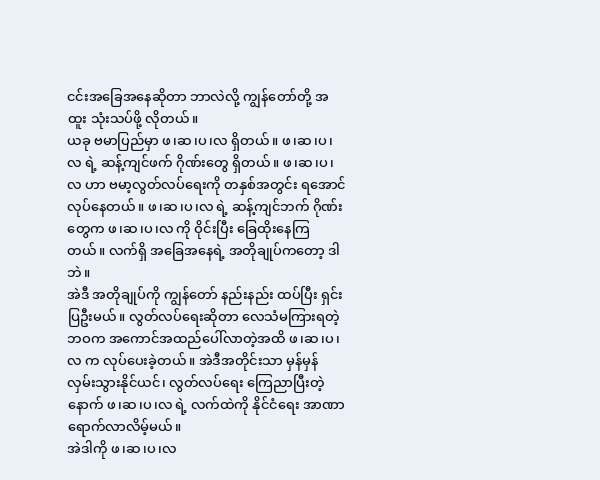ငင်းအခြေအနေဆိုတာ ဘာလဲလို့ ကျွန်တော်တို့ အထူး သုံးသပ်ဖို့ လိုတယ်။
ယခု ဗမာပြည်မှာ ဖ၊ဆ၊ပ၊လ ရှိတယ်။ ဖ၊ဆ၊ပ၊လ ရဲ့ ဆန့်ကျင်ဖက် ဂိုဏ်းတွေ ရှိတယ်။ ဖ၊ဆ၊ပ၊လ ဟာ ဗမာ့လွတ်လပ်ရေးကို တနှစ်အတွင်း ရအောင် လုပ်နေတယ်။ ဖ၊ဆ၊ပ၊လ ရဲ့ ဆန့်ကျင်ဘက် ဂိုဏ်းတွေက ဖ၊ဆ၊ပ၊လ ကို ဝိုင်းပြီး ခြေထိုးနေကြတယ်။ လက်ရှိ အခြေအနေရဲ့ အတိုချုပ်ကတော့ ဒါဘဲ။
အဲဒီ အတိုချုပ်ကို ကျွန်တော် နည်းနည်း ထပ်ပြီး ရှင်းပြဦးမယ်။ လွတ်လပ်ရေးဆိုတာ လေသံမကြားရတဲ့ ဘဝက အကောင်အထည်ပေါ်လာတဲ့အထိ ဖ၊ဆ၊ပ၊လ က လုပ်ပေးခဲ့တယ်။ အဲဒီအတိုင်းသာ မှန်မှန် လှမ်းသွားနိုင်ယင်၊ လွတ်လပ်ရေး ကြေညာပြီးတဲ့နောက် ဖ၊ဆ၊ပ၊လ ရဲ့ လက်ထဲကို နိုင်ငံရေး အာဏာ ရောက်လာလိမ့်မယ်။
အဲဒါကို ဖ၊ဆ၊ပ၊လ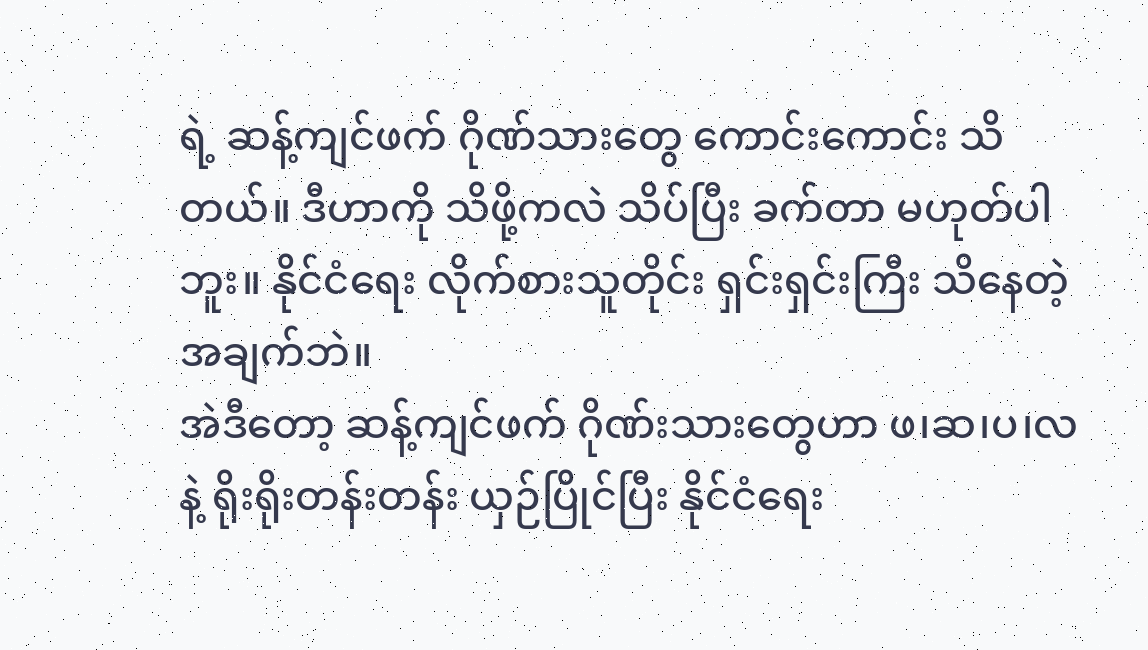ရဲ့ ဆန့်ကျင်ဖက် ဂိုဏ်သားတွေ ကောင်းကောင်း သိတယ်။ ဒီဟာကို သိဖို့ကလဲ သိပ်ပြီး ခက်တာ မဟုတ်ပါဘူး။ နိုင်ငံရေး လိုက်စားသူတိုင်း ရှင်းရှင်းကြီး သိနေတဲ့ အချက်ဘဲ။
အဲဒီတော့ ဆန့်ကျင်ဖက် ဂိုဏ်းသားတွေဟာ ဖ၊ဆ၊ပ၊လ နဲ့ ရိုးရိုးတန်းတန်း ယှဉ်ပြိုင်ပြီး နိုင်ငံရေး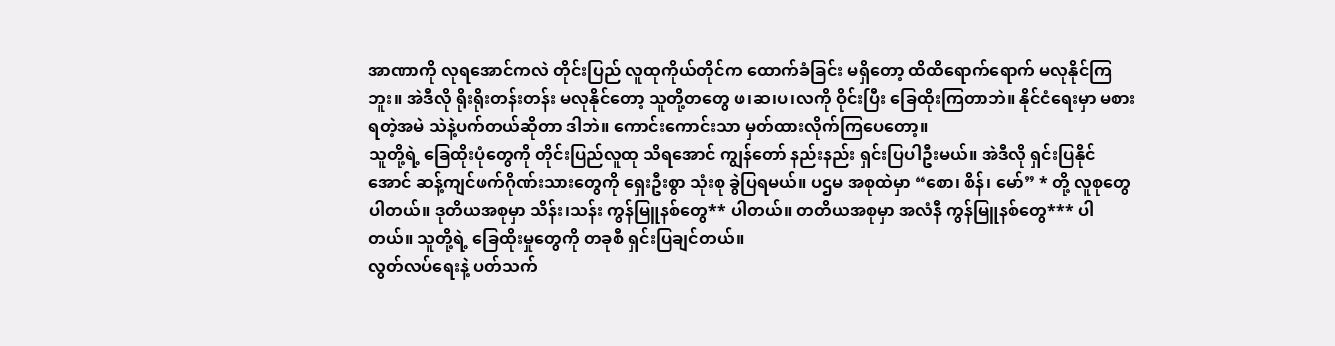အာဏာကို လုရအောင်ကလဲ တိုင်းပြည် လူထုကိုယ်တိုင်က ထောက်ခံခြင်း မရှိတော့ ထိထိရောက်ရောက် မလုနိုင်ကြဘူး။ အဲဒီလို ရိုးရိုးတန်းတန်း မလုနိုင်တော့ သူတို့တတွေ ဖ၊ဆ၊ပ၊လကို ဝိုင်းပြီး ခြေထိုးကြတာဘဲ။ နိုင်ငံရေးမှာ မစားရတဲ့အမဲ သဲနဲ့ပက်တယ်ဆိုတာ ဒါဘဲ။ ကောင်းကောင်းသာ မှတ်ထားလိုက်ကြပေတော့။
သူတို့ရဲ့ ခြေထိုးပုံတွေကို တိုင်းပြည်လူထု သိရအောင် ကျွန်တော် နည်းနည်း ရှင်းပြပါဦးမယ်။ အဲဒီလို ရှင်းပြနိုင်အောင် ဆန့်ကျင်ဖက်ဂိုဏ်းသားတွေကို ရှေးဦးစွာ သုံးစု ခွဲပြရမယ်။ ပဌမ အစုထဲမှာ “စော၊ စိန်၊ မော်” * တို့ လူစုတွေ ပါတယ်။ ဒုတိယအစုမှာ သိန်း၊သန်း ကွန်မြူနစ်တွေ** ပါတယ်။ တတိယအစုမှာ အလံနီ ကွန်မြူနစ်တွေ*** ပါတယ်။ သူတို့ရဲ့ ခြေထိုးမှုတွေကို တခုစီ ရှင်းပြချင်တယ်။
လွတ်လပ်ရေးနဲ့ ပတ်သက်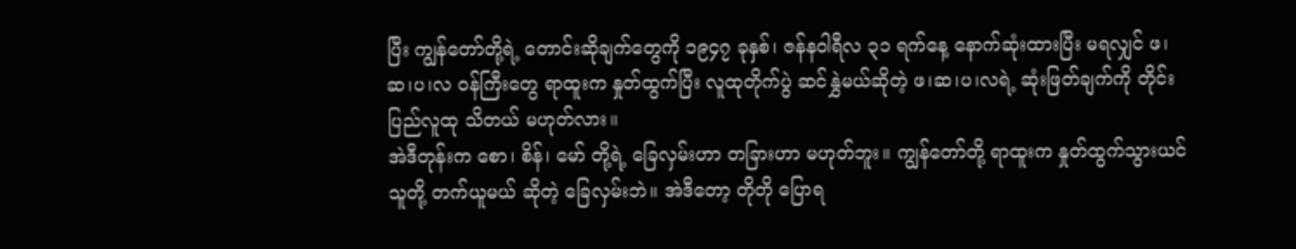ပြီး ကျွန်တော်တို့ရဲ့ တောင်းဆိုချက်တွေကို ၁၉၄၇ ခုနှစ်၊ ဇန်နဝါရီလ ၃၁ ရက်နေ့ နောက်ဆုံးထားပြီး မရလျှင် ဖ၊ဆ၊ပ၊လ ဝန်ကြီးတွေ ရာထူးက နှုတ်ထွက်ပြီး လူထုတိုက်ပွဲ ဆင်နွှဲမယ်ဆိုတဲ့ ဖ၊ဆ၊ပ၊လရဲ့ ဆုံးဖြတ်ချက်ကို တိုင်းပြည်လူထု သိတယ် မဟုတ်လား။
အဲဒီတုန်းက စော၊ စိန်၊ မော် တို့ရဲ့ ခြေလှမ်းဟာ တခြားဟာ မဟုတ်ဘူး။ ကျွန်တော်တို့ ရာထူးက နှုတ်ထွက်သွားယင် သူတို့ တက်ယူမယ် ဆိုတဲ့ ခြေလှမ်းဘဲ။ အဲဒီတော့ တိုတို ပြောရ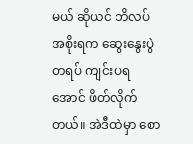မယ် ဆိုယင် ဘိလပ်အစိုးရက ဆွေးနွေးပွဲတရပ် ကျင်းပရအောင် ဖိတ်လိုက်တယ်။ အဲဒီထဲမှာ စော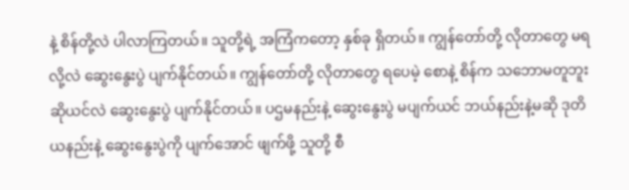နဲ့ စိန်တို့လဲ ပါလာကြတယ်။ သူတို့ရဲ့ အကြံကတော့ နှစ်ခု ရှိတယ်။ ကျွန်တော်တို့ လိုတာတွေ မရလို့လဲ ဆွေးနွေးပွဲ ပျက်နိုင်တယ်။ ကျွန်တော်တို့ လိုတာတွေ ရပေမဲ့ စောနဲ့ စိန်က သဘောမတူဘူးဆိုယင်လဲ ဆွေးနွေးပွဲ ပျက်နိုင်တယ်။ ပဌမနည်းနဲ့ ဆွေးနွေးပွဲ မပျက်ယင် ဘယ်နည်းနဲ့မဆို ဒုတိယနည်းနဲ့ ဆွေးနွေးပွဲကို ပျက်အောင် ဖျက်ဖို့ သူတို့ စီ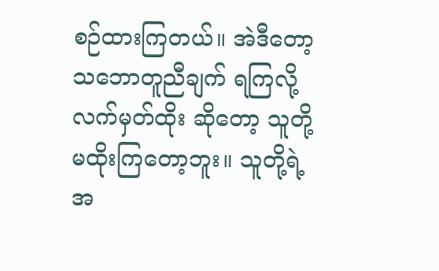စဉ်ထားကြတယ်။ အဲဒီတော့ သဘောတူညီချက် ရကြလို့ လက်မှတ်ထိုး ဆိုတော့ သူတို့ မထိုးကြတော့ဘူး။ သူတို့ရဲ့ အ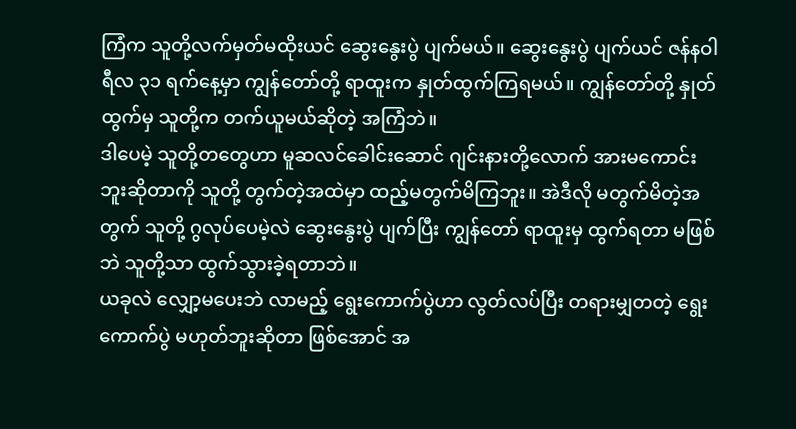ကြံက သူတို့လက်မှတ်မထိုးယင် ဆွေးနွေးပွဲ ပျက်မယ်။ ဆွေးနွေးပွဲ ပျက်ယင် ဇန်နဝါရီလ ၃၁ ရက်နေ့မှာ ကျွန်တော်တို့ ရာထူးက နှုတ်ထွက်ကြရမယ်။ ကျွန်တော်တို့ နှုတ်ထွက်မှ သူတို့က တက်ယူမယ်ဆိုတဲ့ အကြံဘဲ။
ဒါပေမဲ့ သူတို့တတွေဟာ မူဆလင်ခေါင်းဆောင် ဂျင်းနားတို့လောက် အားမကောင်းဘူးဆိုတာကို သူတို့ တွက်တဲ့အထဲမှာ ထည့်မတွက်မိကြဘူး။ အဲဒီလို မတွက်မိတဲ့အတွက် သူတို့ ဂွလုပ်ပေမဲ့လဲ ဆွေးနွေးပွဲ ပျက်ပြီး ကျွန်တော် ရာထူးမှ ထွက်ရတာ မဖြစ်ဘဲ သူတို့သာ ထွက်သွားခဲ့ရတာဘဲ။
ယခုလဲ လျှော့မပေးဘဲ လာမည့် ရွေးကောက်ပွဲဟာ လွတ်လပ်ပြီး တရားမျှတတဲ့ ရွေးကောက်ပွဲ မဟုတ်ဘူးဆိုတာ ဖြစ်အောင် အ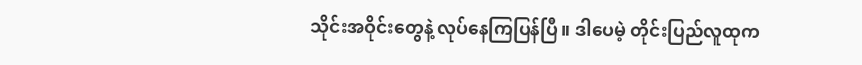သိုင်းအဝိုင်းတွေနဲ့ လုပ်နေကြပြန်ပြီ။ ဒါပေမဲ့ တိုင်းပြည်လူထုက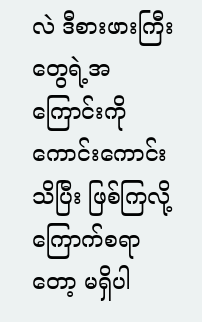လဲ ဒီစားဖားကြီးတွေရဲ့အကြောင်းကို ကောင်းကောင်း သိပြီး ဖြစ်ကြလို့ ကြောက်စရာတော့ မရှိပါ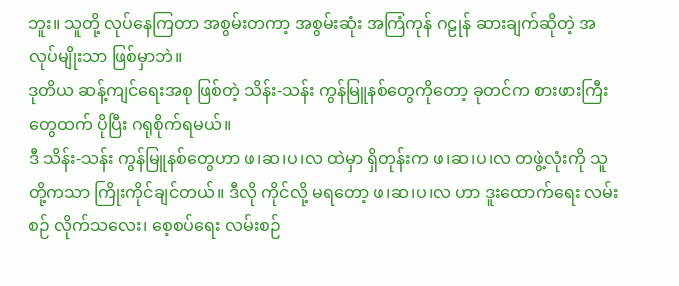ဘူး။ သူတို့ လုပ်နေကြတာ အစွမ်းတကာ့ အစွမ်းဆုံး အကြံကုန် ဂဠုန် ဆားချက်ဆိုတဲ့ အလုပ်မျိုးသာ ဖြစ်မှာဘဲ။
ဒုတိယ ဆန့်ကျင်ရေးအစု ဖြစ်တဲ့ သိန်း-သန်း ကွန်မြူနစ်တွေကိုတော့ ခုတင်က စားဖားကြီးတွေထက် ပိုပြီး ဂရုစိုက်ရမယ်။
ဒီ သိန်း-သန်း ကွန်မြူနစ်တွေဟာ ဖ၊ဆ၊ပ၊လ ထဲမှာ ရှိတုန်းက ဖ၊ဆ၊ပ၊လ တဖွဲ့လုံးကို သူတို့ကသာ ကြိုးကိုင်ချင်တယ်။ ဒီလို ကိုင်လို့ မရတော့ ဖ၊ဆ၊ပ၊လ ဟာ ဒူးထောက်ရေး လမ်းစဉ် လိုက်သလေး၊ စေ့စပ်ရေး လမ်းစဉ်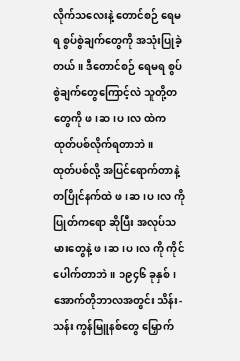လိုက်သလေးနဲ့ တောင်စဉ် ရေမရ စွပ်စွဲချက်တွေကို အသုံးပြုခဲ့တယ်။ ဒီတောင်စဉ် ရေမရ စွပ်စွဲချက်တွေကြောင့်လဲ သူတို့တတွေကို ဖ၊ဆ၊ပ၊လ ထဲက ထုတ်ပစ်လိုက်ရတာဘဲ။
ထုတ်ပစ်လို့ အပြင်ရောက်တာနဲ့ တပြိုင်နက်ထဲ ဖ၊ဆ၊ပ၊လ ကို ပြုတ်ကရော ဆိုပြီး အလုပ်သမားတွေနဲ့ ဖ၊ဆ၊ပ၊လ ကို ကိုင်ပေါက်တာဘဲ။ ၁၉၄၆ ခုနှစ်၊ အောက်တိုဘာလအတွင်း သိန်း-သန်း ကွန်မြူနစ်တွေ မြှောက်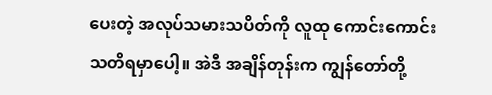ပေးတဲ့ အလုပ်သမားသပိတ်ကို လူထု ကောင်းကောင်း သတိရမှာပေါ့။ အဲဒီ အချိန်တုန်းက ကျွန်တော်တို့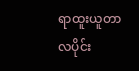ရာထူးယူတာ လပိုင်း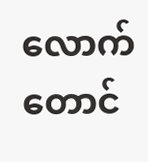လောက်တောင်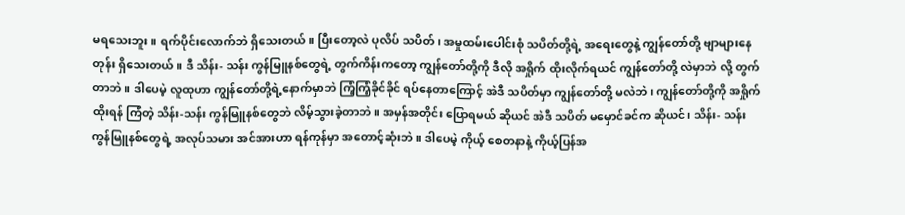မရသေးဘူး။ ရက်ပိုင်းလောက်ဘဲ ရှိသေးတယ်။ ပြီးတော့လဲ ပုလိပ် သပိတ်၊ အမှုထမ်းပေါင်းစုံ သပိတ်တို့ရဲ့ အရေးတွေနဲ့ ကျွန်တော်တို့ ဗျာများနေတုန်း ရှိသေးတယ်။ ဒီ သိန်း- သန်း ကွန်မြူနစ်တွေရဲ့ တွက်ကိန်းကတော့ ကျွန်တော်တို့ကို ဒီလို အရှိုက် ထိုးလိုက်ရယင် ကျွန်တော်တို့ လဲမှာဘဲ လို့ တွက်တာဘဲ။ ဒါပေမဲ့ လူထုဟာ ကျွန်တော်တို့ရဲ့နောက်မှာဘဲ ကြံ့ကြံ့ခိုင်ခိုင် ရပ်နေတာကြောင့် အဲဒီ သပိတ်မှာ ကျွန်တော်တို့ မလဲဘဲ၊ ကျွန်တော်တို့ကို အရှိုက်ထိုးရန် ကြံတဲ့ သိန်း-သန်း ကွန်မြူနစ်တွေဘဲ လိမ့်သွားခဲ့တာဘဲ။ အမှန်အတိုင်း ပြောရမယ် ဆိုယင် အဲဒီ သပိတ် မမှောင်ခင်က ဆိုယင်၊ သိန်း- သန်း ကွန်မြူနစ်တွေရဲ့ အလုပ်သမား အင်အားဟာ ရန်ကုန်မှာ အတောင့်ဆုံးဘဲ။ ဒါပေမဲ့ ကိုယ့် စေတနာနဲ့ ကိုယ့်ပြန်အ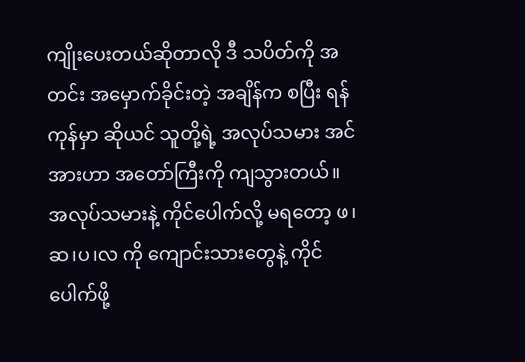ကျိုးပေးတယ်ဆိုတာလို ဒီ သပိတ်ကို အတင်း အမှောက်ခိုင်းတဲ့ အချိန်က စပြီး ရန်ကုန်မှာ ဆိုယင် သူတို့ရဲ့ အလုပ်သမား အင်အားဟာ အတော်ကြီးကို ကျသွားတယ်။
အလုပ်သမားနဲ့ ကိုင်ပေါက်လို့ မရတော့ ဖ၊ဆ၊ပ၊လ ကို ကျောင်းသားတွေနဲ့ ကိုင်ပေါက်ဖို့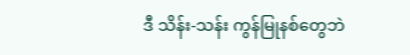ဒီ သိန်း-သန်း ကွန်မြုနစ်တွေဘဲ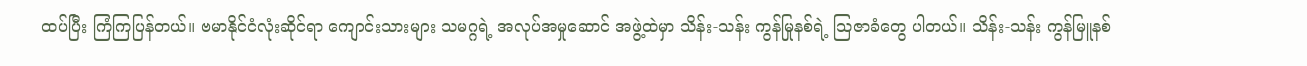ထပ်ပြီး ကြံကြပြန်တယ်။ ဗမာနိုင်ငံလုံးဆိုင်ရာ ကျောင်းသားများ သမဂ္ဂရဲ့ အလုပ်အမှုဆောင် အဖွဲ့ထဲမှာ သိန်း-သန်း ကွန်မြုနစ်ရဲ့ သြဇာခံတွေ ပါတယ်။ သိန်း-သန်း ကွန်မြူနစ်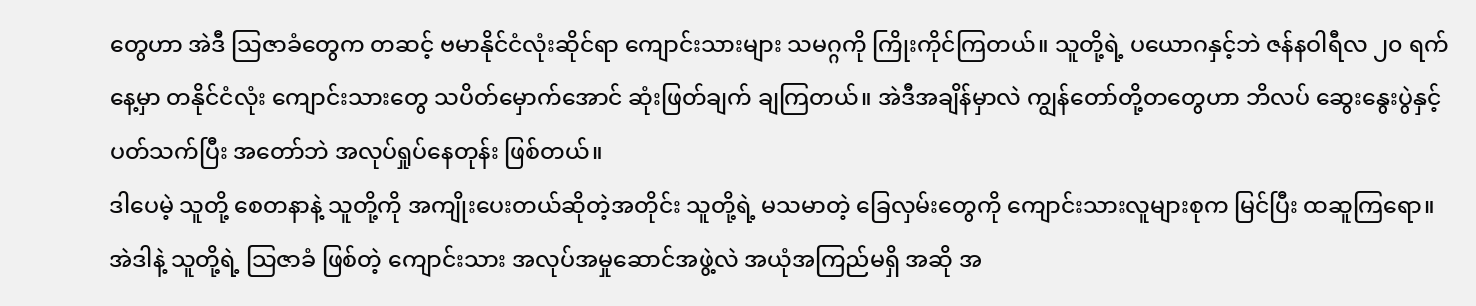တွေဟာ အဲဒီ သြဇာခံတွေက တဆင့် ဗမာနိုင်ငံလုံးဆိုင်ရာ ကျောင်းသားများ သမဂ္ဂကို ကြိုးကိုင်ကြတယ်။ သူတို့ရဲ့ ပယောဂနှင့်ဘဲ ဇန်နဝါရီလ ၂၀ ရက်နေ့မှာ တနိုင်ငံလုံး ကျောင်းသားတွေ သပိတ်မှောက်အောင် ဆုံးဖြတ်ချက် ချကြတယ်။ အဲဒီအချိန်မှာလဲ ကျွန်တော်တို့တတွေဟာ ဘိလပ် ဆွေးနွေးပွဲနှင့် ပတ်သက်ပြီး အတော်ဘဲ အလုပ်ရှုပ်နေတုန်း ဖြစ်တယ်။
ဒါပေမဲ့ သူတို့ စေတနာနဲ့ သူတို့ကို အကျိုးပေးတယ်ဆိုတဲ့အတိုင်း သူတို့ရဲ့ မသမာတဲ့ ခြေလှမ်းတွေကို ကျောင်းသားလူများစုက မြင်ပြီး ထဆူကြရော။ အဲဒါနဲ့ သူတို့ရဲ့ သြဇာခံ ဖြစ်တဲ့ ကျောင်းသား အလုပ်အမှုဆောင်အဖွဲ့လဲ အယုံအကြည်မရှိ အဆို အ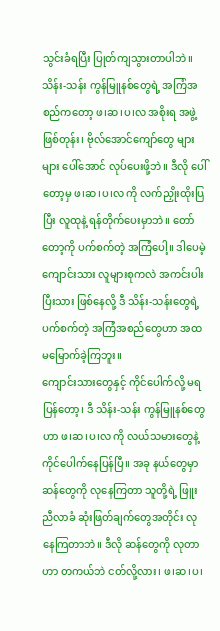သွင်းခံရပြီး ပြုတ်ကျသွားတာပါဘဲ။
သိန်း-သန်း ကွန်မြူနစ်တွေရဲ့ အကြံအစည်ကတော့ ဖ၊ဆ၊ပ၊လ အစိုးရ အဖွဲ့ ဖြစ်တုန်း၊ ဗိုလ်အောင်ကျော်တွေ များများ ပေါ်အောင် လုပ်ပေးဖို့ဘဲ။ ဒီလို ပေါ်တော့မှ ဖ၊ဆ၊ပ၊လ ကို လက်ညှိုးထိုးပြပြီး လူထုနဲ့ ရန်တိုက်ပေးမှာဘဲ။ တော်တော့ကို ပက်စက်တဲ့ အကြံပေါ့။ ဒါပေမဲ့ ကျောင်းသား လူများစုကလဲ အကင်းပါးပြီးသား ဖြစ်နေလို့ ဒီ သိန်း-သန်းတွေရဲ့ ပက်စက်တဲ့ အကြံအစည်တွေဟာ အထ မမြောက်ခဲ့ကြဘူး။
ကျောင်းသားတွေနှင့် ကိုင်ပေါက်လို့ မရပြန်တော့၊ ဒီ သိန်း-သန်း ကွန်မြူနစ်တွေဟာ ဖ၊ဆ၊ပ၊လ ကို လယ်သမားတွေနဲ့ ကိုင်ပေါက်နေပြန်ပြီ။ အခု နယ်တွေမှာ ဆန်တွေကို လုနေကြတာ သူတို့ရဲ့ ဖြူး ညီလာခံ ဆုံးဖြတ်ချက်တွေအတိုင်း လုနေကြတာဘဲ။ ဒီလို ဆန်တွေကို လုတာဟာ တကယ်ဘဲ ငတ်လို့လား၊ ဖ၊ဆ၊ပ၊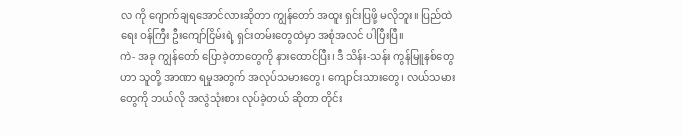လ ကို ဂျောက်ချရအောင်လားဆိုတာ ကျွန်တော် အထူး ရှင်းပြဖို့ မလိုဘူး။ ပြည်ထဲရေး ဝန်ကြီး ဦးကျော်ငြိမ်းရဲ့ ရှင်းတမ်းတွေထဲမှာ အစုံအလင် ပါပြီးပြီ။
ကဲ- အခု ကျွန်တော် ပြောခဲ့တာတွေကို နားထောင်ပြီး၊ ဒီ သိန်း-သန်း ကွန်မြူနစ်တွေဟာ သူတို့ အာဏာ ရမှုအတွက် အလုပ်သမားတွေ၊ ကျောင်းသားတွေ၊ လယ်သမားတွေကို ဘယ်လို အလွဲသုံးစား လုပ်ခဲ့တယ် ဆိုတာ တိုင်း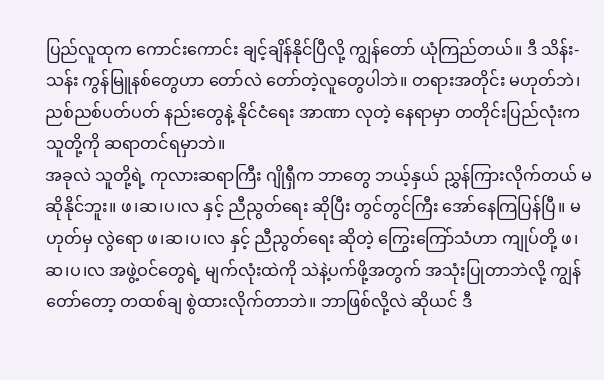ပြည်လူထုက ကောင်းကောင်း ချင့်ချိန်နိုင်ပြီလို့ ကျွန်တော် ယုံကြည်တယ်။ ဒီ သိန်း-သန်း ကွန်မြူနစ်တွေဟာ တော်လဲ တော်တဲ့လူတွေပါဘဲ။ တရားအတိုင်း မဟုတ်ဘဲ၊ ညစ်ညစ်ပတ်ပတ် နည်းတွေနဲ့ နိုင်ငံရေး အာဏာ လုတဲ့ နေရာမှာ တတိုင်းပြည်လုံးက သူတို့ကို ဆရာတင်ရမှာဘဲ။
အခုလဲ သူတို့ရဲ့ ကုလားဆရာကြီး ဂျိုရှီက ဘာတွေ ဘယ့်နှယ် ညွှန်ကြားလိုက်တယ် မဆိုနိုင်ဘူး။ ဖ၊ဆ၊ပ၊လ နှင့် ညီညွတ်ရေး ဆိုပြီး တွင်တွင်ကြီး အော်နေကြပြန်ပြီ။ မဟုတ်မှ လွဲရော ဖ၊ဆ၊ပ၊လ နှင့် ညီညွတ်ရေး ဆိုတဲ့ ကြွေးကြော်သံဟာ ကျုပ်တို့ ဖ၊ဆ၊ပ၊လ အဖွဲ့ဝင်တွေရဲ့ မျက်လုံးထဲကို သဲနဲ့ပက်ဖို့အတွက် အသုံးပြုတာဘဲလို့ ကျွန်တော်တော့ တထစ်ချ စွဲထားလိုက်တာဘဲ။ ဘာဖြစ်လို့လဲ ဆိုယင် ဒီ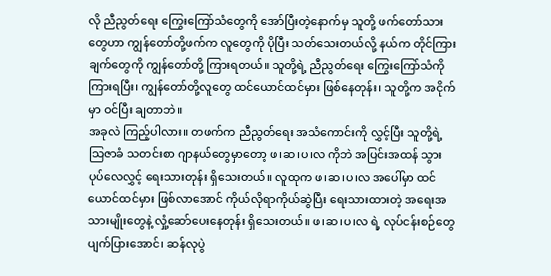လို ညီညွတ်ရေး ကြွေးကြော်သံတွေကို အော်ပြီးတဲ့နောက်မှ သူတို့ ဖက်တော်သားတွေဟာ ကျွန်တော်တို့ဖက်က လူတွေကို ပိုပြီး သတ်သေးတယ်လို့ နယ်က တိုင်ကြားချက်တွေကို ကျွန်တော်တို့ ကြားရတယ်။ သူတို့ရဲ့ ညီညွတ်ရေး ကြွေးကြော်သံကို ကြားရပြီး၊ ကျွန်တော်တို့လူတွေ ထင်ယောင်ထင်မှား ဖြစ်နေတုန်း၊ သူတို့က အငိုက်မှာ ဝင်ပြီး ချတာဘဲ။
အခုလဲ ကြည့်ပါလား။ တဖက်က ညီညွတ်ရေး အသံကောင်းကို လွှင့်ပြီး သူတို့ရဲ့ သြဇာခံ သတင်းစာ ဂျာနယ်တွေမှာတော့ ဖ၊ဆ၊ပ၊လ ကိုဘဲ အပြင်းအထန် သွားပုပ်လေလွှင့် ရေးသားတုန်း ရှိသေးတယ်။ လူထုက ဖ၊ဆ၊ပ၊လ အပေါ်မှာ ထင်ယောင်ထင်မှား ဖြစ်လာအောင် ကိုယ်လိုရာကိုယ်ဆွဲပြီး ရေးသားထားတဲ့ အရေးအသားမျိုးတွေနဲ့ လှုံ့ဆော်ပေးနေတုန်း ရှိသေးတယ်။ ဖ၊ဆ၊ပ၊လ ရဲ့ လုပ်ငန်းစဉ်တွေ ပျက်ပြားအောင်၊ ဆန်လုပွဲ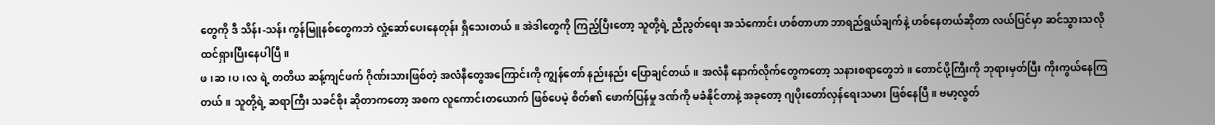တွေကို ဒီ သိန်း-သန်း ကွန်မြူနစ်တွေကဘဲ လှုံ့ဆော်ပေးနေတုန်း ရှိသေးတယ်။ အဲဒါတွေကို ကြည့်ပြီးတော့ သူတို့ရဲ့ ညီညွတ်ရေး အသံကောင်း ဟစ်တာဟာ ဘာရည်ရွယ်ချက်နဲ့ ဟစ်နေတယ်ဆိုတာ လယ်ပြင်မှာ ဆင်သွားသလို ထင်ရှားပြီးနေပါပြီ။
ဖ၊ဆ၊ပ၊လ ရဲ့ တတိယ ဆန့်ကျင်ဖက် ဂိုဏ်းသားဖြစ်တဲ့ အလံနီတွေအကြောင်းကို ကျွန်တော် နည်းနည်း ပြောချင်တယ်။ အလံနီ နောက်လိုက်တွေကတော့ သနားစရာတွေဘဲ။ တောင်ပို့ကြီးကို ဘုရားမှတ်ပြီး ကိုးကွယ်နေကြတယ်။ သူတို့ရဲ့ ဆရာကြီး သခင်စိုး ဆိုတာကတော့ အစက လူကောင်းတယောက် ဖြစ်ပေမဲ့ စိတ်၏ ဖောက်ပြန်မှု ဒဏ်ကို မခံနိုင်တာနဲ့ အခုတော့ ဂျပိုးတော်လှန်ရေးသမား ဖြစ်နေပြီ။ ဗမာ့လွတ်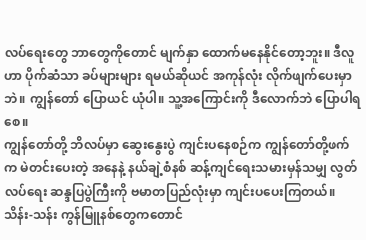လပ်ရေးတွေ ဘာတွေကိုတောင် မျက်နှာ ထောက်မနေနိုင်တော့ဘူး။ ဒီလူဟာ ပိုက်ဆံသာ ခပ်များများ ရမယ်ဆိုယင် အကုန်လုံး လိုက်ဖျက်ပေးမှာဘဲ။ ကျွန်တော် ပြောယင် ယုံပါ။ သူ့အကြောင်းကို ဒီလောက်ဘဲ ပြောပါရစေ။
ကျွန်တော်တို့ ဘိလပ်မှာ ဆွေးနွေးပွဲ ကျင်းပနေစဉ်က ကျွန်တော်တို့ဖက်က မဲတင်းပေးတဲ့ အနေနဲ့ နယ်ချဲ့စံနစ် ဆန့်ကျင်ရေးသမားမှန်သမျှ လွတ်လပ်ရေး ဆန္ဒပြပွဲကြီးကို ဗမာတပြည်လုံးမှာ ကျင်းပပေးကြတယ်။ သိန်း-သန်း ကွန်မြူနစ်တွေကတောင်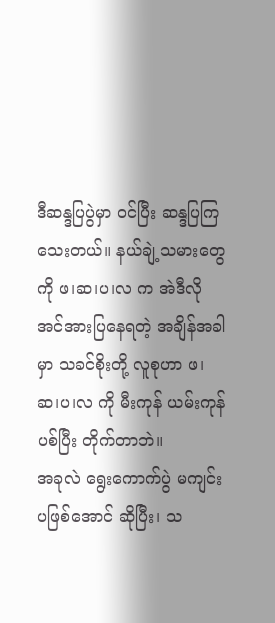ဒီဆန္ဒပြပွဲမှာ ဝင်ပြီး ဆန္ဒပြကြသေးတယ်။ နယ်ချဲ့သမားတွေကို ဖ၊ဆ၊ပ၊လ က အဲဒီလို အင်အားပြနေရတဲ့ အချိန်အခါမှာ သခင်စိုးတို့ လူစုဟာ ဖ၊ဆ၊ပ၊လ ကို မီးကုန် ယမ်းကုန် ပစ်ပြီး တိုက်တာဘဲ။
အခုလဲ ရွေးကောက်ပွဲ မကျင်းပဖြစ်အောင် ဆိုပြီး၊ သ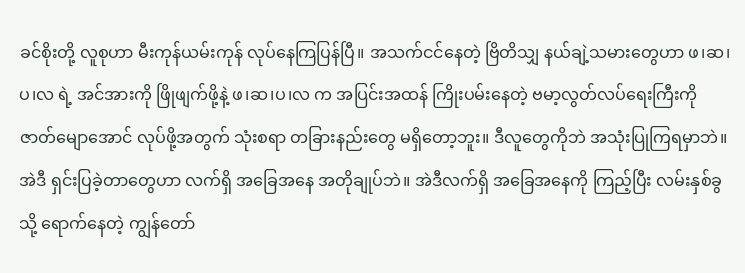ခင်စိုးတို့ လူစုဟာ မီးကုန်ယမ်းကုန် လုပ်နေကြပြန်ပြီ။ အသက်ငင်နေတဲ့ ဗြိတိသျှ နယ်ချဲ့သမားတွေဟာ ဖ၊ဆ၊ပ၊လ ရဲ့ အင်အားကို ဖြိုဖျက်ဖို့နဲ့ ဖ၊ဆ၊ပ၊လ က အပြင်းအထန် ကြိုးပမ်းနေတဲ့ ဗမာ့လွတ်လပ်ရေးကြီးကို ဇာတ်မျောအောင် လုပ်ဖို့အတွက် သုံးစရာ တခြားနည်းတွေ မရှိတော့ဘူး။ ဒီလူတွေကိုဘဲ အသုံးပြုကြရမှာဘဲ။
အဲဒီ ရှင်းပြခဲ့တာတွေဟာ လက်ရှိ အခြေအနေ အတိုချုပ်ဘဲ။ အဲဒီလက်ရှိ အခြေအနေကို ကြည့်ပြီး လမ်းနှစ်ခွသို့ ရောက်နေတဲ့ ကျွန်တော်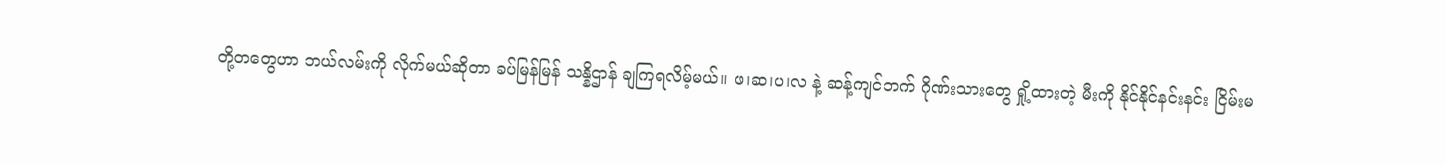တို့တတွေဟာ ဘယ်လမ်းကို လိုက်မယ်ဆိုတာ ခပ်မြန်မြန် သန္နိဌာန် ချကြရလိမ့်မယ်။ ဖ၊ဆ၊ပ၊လ နဲ့ ဆန့်ကျင်ဘက် ဂိုဏ်းသားတွေ ရှို့ထားတဲ့ မီးကို နိုင်နိုင်နင်းနင်း ငြိမ်းမ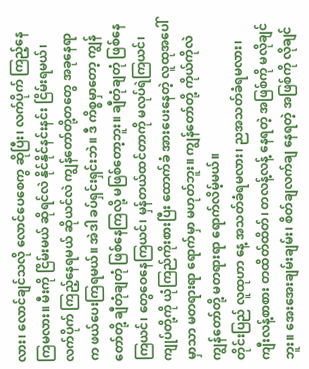လား၊ လောင်ချင်သလို လောင်ပေစေကွ ဆိုပြီး၊ လက်ပိုက် ကြည့်နေကြမလား။ မီးကို ငြိမ်းမယ် ဆိုရင်လဲ နိုင်နိုင်နင်းနင်း ငြိမ်းရမယ်၊ လက်ပိုက် ကြည့်နေရမယ် ဆိုယင်လဲ ကျွန်တော်တို့တတွေ အခုနေရာက ဖယ်ပေးကြရမယ်။ အဲဒါ ခပ်ရှင်းရှင်းဘဲ။ ဒီ ကိစ္စမှာတော့ ကျွန်တော်တို့ ချီတုံချတုံ ဖြစ်နေကြလို့ မဖြစ်တော့ဘူး။ ချီတုံချတုံ ဖြစ်နေကြယင်၊ တွေဝေနေကြယင်၊ မှန်တယ်ထင်တာကို မလုပ်ရဲကြယင်၊ ကျုပ်တို့ကို ယုံကြည်ကိုးစားပြီး ထောက်ခံ အားပေးနေတဲ့ လူထုအပေါ်မှာသာ မတရားရာ ရောက်မှာ မဟုတ်ဘူး။ ကျွန်တော်တို့ ကိုယ်ကိုလဲ ကျွန်တော်တို့ မတရားရာ ရောက်လိမ့်မယ်။
တိုင်းပြည် လူထုဟာ နေ့ အသတ်ခံရမလား၊ ညအသတ်ခံရမလား၊ ကျီးလန့်စာစား တထိတ်ထိတ်၊ တလန့်လန့် နေရတဲ့ အဖြစ်ကို မလိုချင်ဘူး။ အေးအေးချမ်းချမ်း၊ စိတ်ချလက်ချ နေရတဲ့ အဖြစ်ကို လိုချင်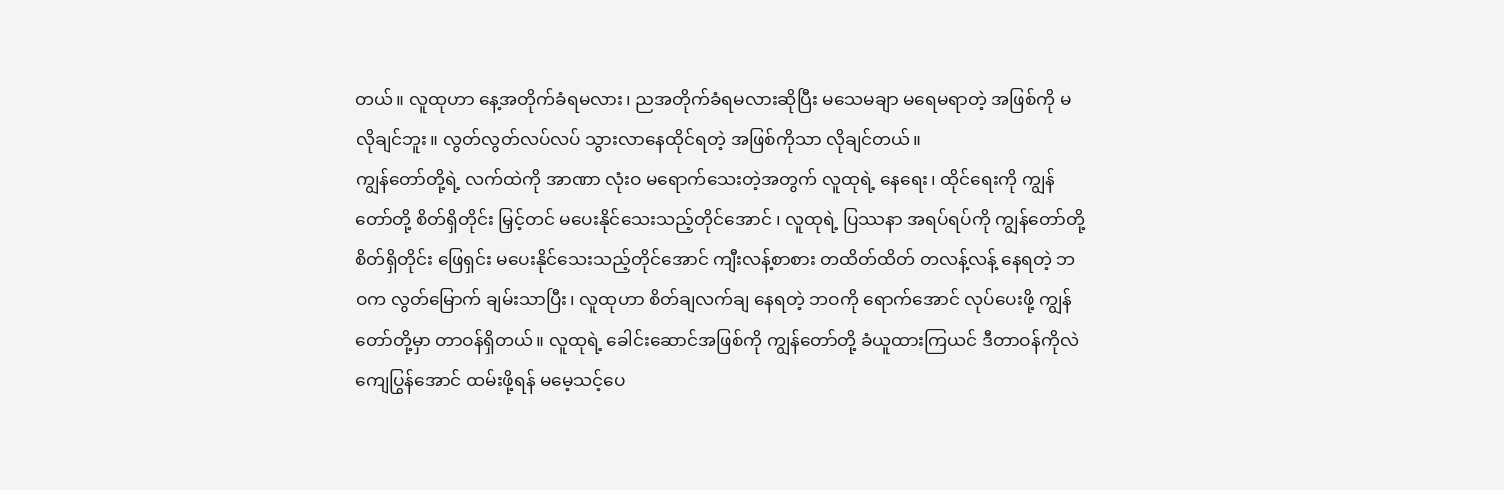တယ်။ လူထုဟာ နေ့အတိုက်ခံရမလား၊ ညအတိုက်ခံရမလားဆိုပြီး မသေမချာ မရေမရာတဲ့ အဖြစ်ကို မလိုချင်ဘူး။ လွတ်လွတ်လပ်လပ် သွားလာနေထိုင်ရတဲ့ အဖြစ်ကိုသာ လိုချင်တယ်။
ကျွန်တော်တို့ရဲ့ လက်ထဲကို အာဏာ လုံးဝ မရောက်သေးတဲ့အတွက် လူထုရဲ့ နေရေး၊ ထိုင်ရေးကို ကျွန်တော်တို့ စိတ်ရှိတိုင်း မြှင့်တင် မပေးနိုင်သေးသည့်တိုင်အောင် ၊ လူထုရဲ့ ပြဿနာ အရပ်ရပ်ကို ကျွန်တော်တို့ စိတ်ရှိတိုင်း ဖြေရှင်း မပေးနိုင်သေးသည့်တိုင်အောင် ကျီးလန့်စာစား တထိတ်ထိတ် တလန့်လန့် နေရတဲ့ ဘဝက လွတ်မြောက် ချမ်းသာပြီး၊ လူထုဟာ စိတ်ချလက်ချ နေရတဲ့ ဘဝကို ရောက်အောင် လုပ်ပေးဖို့ ကျွန်တော်တို့မှာ တာဝန်ရှိတယ်။ လူထုရဲ့ ခေါင်းဆောင်အဖြစ်ကို ကျွန်တော်တို့ ခံယူထားကြယင် ဒီတာဝန်ကိုလဲ ကျေပြွန်အောင် ထမ်းဖို့ရန် မမေ့သင့်ပေ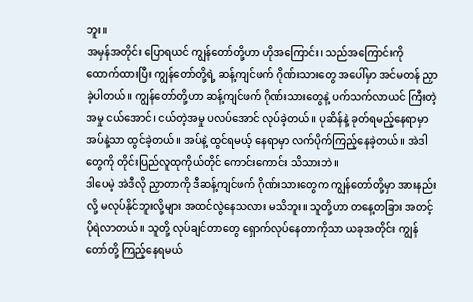ဘူး။
အမှန်အတိုင်း ပြောရယင် ကျွန်တော်တို့ဟာ ဟိုအကြောင်း၊ သည်အကြောင်းကို ထောက်ထားပြီး ကျွန်တော်တို့ရဲ့ ဆန့်ကျင်ဖက် ဂိုဏ်းသားတွေ အပေါ်မှာ အင်မတန် ညှာခဲ့ပါတယ်။ ကျွန်တော်တို့ဟာ ဆန့်ကျင်ဖက် ဂိုဏ်းသားတွေနဲ့ ပက်သက်လာယင် ကြီးတဲ့အမှု ငယ်အောင်၊ ငယ်တဲ့အမှု ပလပ်အောင် လုပ်ခဲ့တယ်။ ပုဆိန်နဲ့ ခုတ်ရမည့်နေရာမှာ အပ်နဲ့သာ ထွင်ခဲ့တယ်။ အပ်နဲ့ ထွင်ရမယ့် နေရာမှာ လက်ပိုက်ကြည့်နေခဲ့တယ်။ အဲဒါတွေကို တိုင်းပြည်လူထုကိုယ်တိုင် ကောင်းကောင်း သိသားဘဲ။
ဒါပေမဲ့ အဲဒီလို ညှာတာကို ဒီဆန့်ကျင်ဖက် ဂိုဏ်းသားတွေက ကျွန်တော်တို့မှာ အားနည်းလို့ မလုပ်နိုင်ဘူးလို့များ အထင်လွဲနေသလား မသိဘူး။ သူတို့ဟာ တနေ့တခြား အတင့်ပိုရဲလာတယ်။ သူတို့ လုပ်ချင်တာတွေ ရှောက်လုပ်နေတာကိုသာ ယခုအတိုင်း ကျွန်တော်တို့ ကြည့်နေရမယ်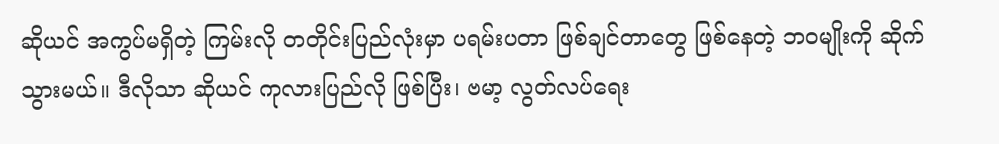ဆိုယင် အကွပ်မရှိတဲ့ ကြမ်းလို တတိုင်းပြည်လုံးမှာ ပရမ်းပတာ ဖြစ်ချင်တာတွေ ဖြစ်နေတဲ့ ဘဝမျိုးကို ဆိုက်သွားမယ်။ ဒီလိုသာ ဆိုယင် ကုလားပြည်လို ဖြစ်ပြီး၊ ဗမာ့ လွတ်လပ်ရေး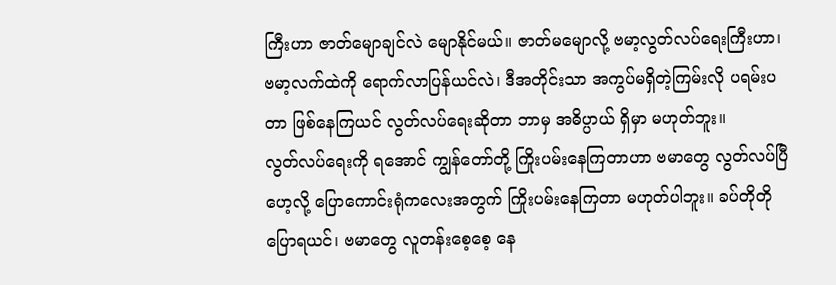ကြီးဟာ ဇာတ်မျောချင်လဲ မျောနိုင်မယ်။ ဇာတ်မမျောလို့ ဗမာ့လွတ်လပ်ရေးကြီးဟာ၊ ဗမာ့လက်ထဲကို ရောက်လာပြန်ယင်လဲ၊ ဒီအတိုင်းသာ အကွပ်မရှိတဲ့ကြမ်းလို ပရမ်းပတာ ဖြစ်နေကြယင် လွတ်လပ်ရေးဆိုတာ ဘာမှ အဓိပ္ပာယ် ရှိမှာ မဟုတ်ဘူး။
လွတ်လပ်ရေးကို ရအောင် ကျွန်တော်တို့ ကြိုးပမ်းနေကြတာဟာ ဗမာတွေ လွတ်လပ်ပြီဟေ့လို့ ပြောကောင်းရုံကလေးအတွက် ကြိုးပမ်းနေကြတာ မဟုတ်ပါဘူး။ ခပ်တိုတို ပြောရယင်၊ ဗမာတွေ လူတန်းစေ့စေ့ နေ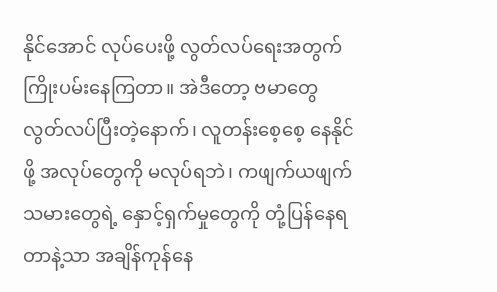နိုင်အောင် လုပ်ပေးဖို့ လွတ်လပ်ရေးအတွက် ကြိုးပမ်းနေကြတာ။ အဲဒီတော့ ဗမာတွေ လွတ်လပ်ပြီးတဲ့နောက်၊ လူတန်းစေ့စေ့ နေနိုင်ဖို့ အလုပ်တွေကို မလုပ်ရဘဲ၊ ကဖျက်ယဖျက်သမားတွေရဲ့ နှောင့်ရှက်မှုတွေကို တုံ့ပြန်နေရတာနဲ့သာ အချိန်ကုန်နေ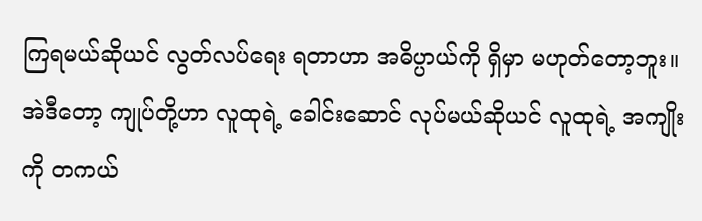ကြရမယ်ဆိုယင် လွတ်လပ်ရေး ရတာဟာ အဓိပ္ပာယ်ကို ရှိမှာ မဟုတ်တော့ဘူး။
အဲဒီတော့ ကျုပ်တို့ဟာ လူထုရဲ့ ခေါင်းဆောင် လုပ်မယ်ဆိုယင် လူထုရဲ့ အကျိုးကို တကယ်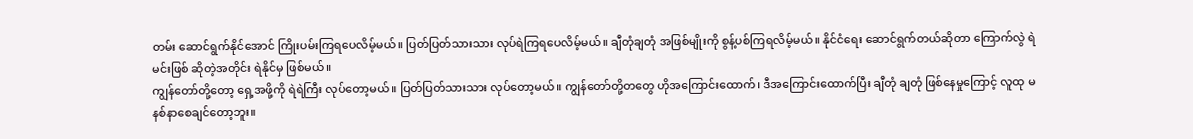တမ်း ဆောင်ရွက်နိုင်အောင် ကြိုးပမ်းကြရပေလိမ့်မယ်။ ပြတ်ပြတ်သားသား လုပ်ရဲကြရပေလိမ့်မယ်။ ချီတုံချတုံ အဖြစ်မျိုးကို စွန့်ပစ်ကြရလိမ့်မယ်။ နိုင်ငံရေး ဆောင်ရွက်တယ်ဆိုတာ ကြောက်လွဲ ရဲမင်းဖြစ် ဆိုတဲ့အတိုင်း ရဲနိုင်မှ ဖြစ်မယ်။
ကျွန်တော်တို့တော့ ရှေ့အဖို့ကို ရဲရဲကြီး လုပ်တော့မယ်။ ပြတ်ပြတ်သားသား လုပ်တော့မယ်။ ကျွန်တော်တို့တတွေ ဟိုအကြောင်းထောက်၊ ဒီအကြောင်းထောက်ပြီး ချီတုံ ချတုံ ဖြစ်နေမှုကြောင့် လူထု မနစ်နာစေချင်တော့ဘူး။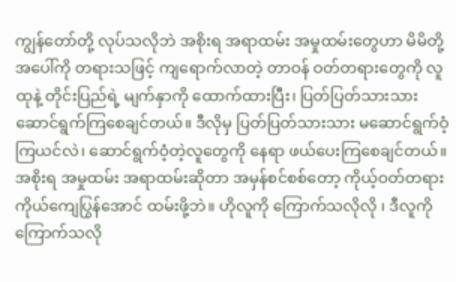ကျွန်တော်တို့ လုပ်သလိုဘဲ အစိုးရ အရာထမ်း အမှုထမ်းတွေဟာ မိမိတို့အပေါ်ကို တရားသဖြင့် ကျရောက်လာတဲ့ တာဝန် ဝတ်တရားတွေကို လူထုနဲ့ တိုင်းပြည်ရဲ့ မျက်နှာကို ထောက်ထားပြီး၊ ပြတ်ပြတ်သားသား ဆောင်ရွက်ကြစေချင်တယ်။ ဒီလိုမှ ပြတ်ပြတ်သားသား မဆောင်ရွက်ဝံ့ကြယင်လဲ၊ ဆောင်ရွက်ဝံ့တဲ့လူတွေကို နေရာ ဖယ်ပေးကြစေချင်တယ်။ အစိုးရ အမှုထမ်း အရာထမ်းဆိုတာ အမှန်စင်စစ်တော့ ကိုယ့်ဝတ်တရား ကိုယ်ကျေပြွန်အောင် ထမ်းဖို့ဘဲ။ ဟိုလူကို ကြောက်သလိုလို ၊ ဒီလူကို ကြောက်သလို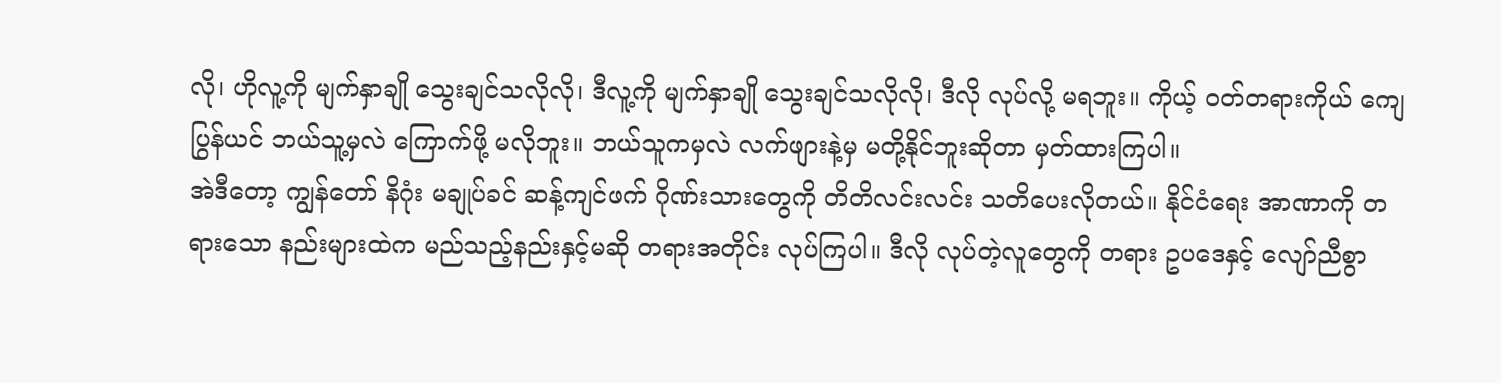လို၊ ဟိုလူ့ကို မျက်နှာချို သွေးချင်သလိုလို၊ ဒီလူ့ကို မျက်နှာချို သွေးချင်သလိုလို၊ ဒီလို လုပ်လို့ မရဘူး။ ကိုယ့် ဝတ်တရားကိုယ် ကျေပြွန်ယင် ဘယ်သူ့မှလဲ ကြောက်ဖို့ မလိုဘူး။ ဘယ်သူကမှလဲ လက်ဖျားနဲ့မှ မတို့နိုင်ဘူးဆိုတာ မှတ်ထားကြပါ။
အဲဒီတော့ ကျွန်တော် နိဂုံး မချုပ်ခင် ဆန့်ကျင်ဖက် ဂိုဏ်းသားတွေကို တိတိလင်းလင်း သတိပေးလိုတယ်။ နိုင်ငံရေး အာဏာကို တရားသော နည်းများထဲက မည်သည့်နည်းနှင့်မဆို တရားအတိုင်း လုပ်ကြပါ။ ဒီလို လုပ်တဲ့လူတွေကို တရား ဥပဒေနှင့် လျော်ညီစွာ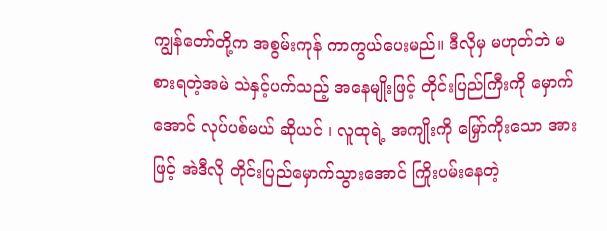ကျွန်တော်တို့က အစွမ်းကုန် ကာကွယ်ပေးမည်။ ဒီလိုမှ မဟုတ်ဘဲ မစားရတဲ့အမဲ သဲနှင့်ပက်သည့် အနေမျိုးဖြင့် တိုင်းပြည်ကြီးကို မှောက်အောင် လုပ်ပစ်မယ် ဆိုယင် ၊ လူထုရဲ့ အကျိုးကို မြှော်ကိုးသော အားဖြင့် အဲဒီလို တိုင်းပြည်မှောက်သွားအောင် ကြိုးပမ်းနေတဲ့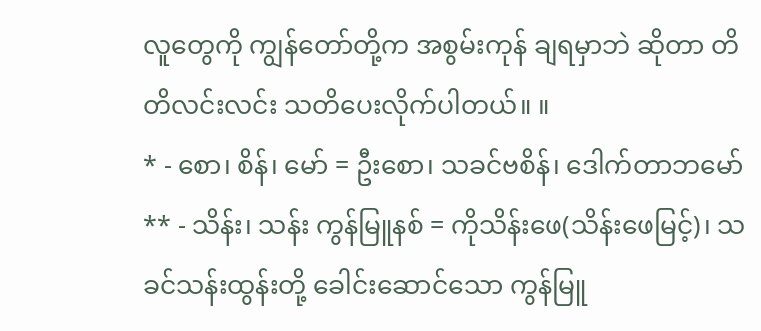လူတွေကို ကျွန်တော်တို့က အစွမ်းကုန် ချရမှာဘဲ ဆိုတာ တိတိလင်းလင်း သတိပေးလိုက်ပါတယ်။ ။
* - စော၊ စိန်၊ မော် = ဦးစော၊ သခင်ဗစိန်၊ ဒေါက်တာဘမော်
** - သိန်း၊ သန်း ကွန်မြူနစ် = ကိုသိန်းဖေ(သိန်းဖေမြင့်)၊ သခင်သန်းထွန်းတို့ ခေါင်းဆောင်သော ကွန်မြူ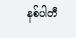နစ်ပါတီ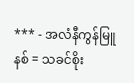*** - အလံနီကွန်မြူနစ် = သခင်စိုး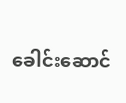ခေါင်းဆောင်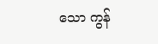သော ကွန်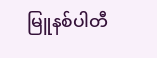မြူနစ်ပါတီ